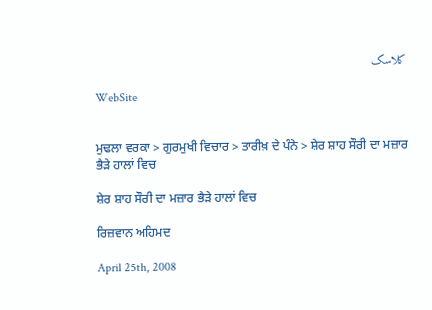کلاسک

WebSite


ਮੁਢਲਾ ਵਰਕਾ > ਗੁਰਮੁਖੀ ਵਿਚਾਰ > ਤਾਰੀਖ਼ ਦੇ ਪੰਨੇ > ਸ਼ੇਰ ਸ਼ਾਹ ਸੌਰੀ ਦਾ ਮਜ਼ਾਰ ਭੈੜੇ ਹਾਲਾਂ ਵਿਚ

ਸ਼ੇਰ ਸ਼ਾਹ ਸੌਰੀ ਦਾ ਮਜ਼ਾਰ ਭੈੜੇ ਹਾਲਾਂ ਵਿਚ

ਰਿਜ਼ਵਾਨ ਅਹਿਮਦ

April 25th, 2008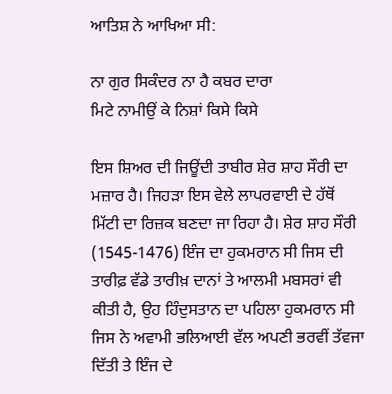ਆਤਿਸ਼ ਨੇ ਆਖਿਆ ਸੀ:

ਨਾ ਗੁਰ ਸਿਕੰਦਰ ਨਾ ਹੈ ਕਬਰ ਦਾਰਾ
ਮਿਟੇ ਨਾਮੀਉਂ ਕੇ ਨਿਸ਼ਾਂ ਕਿਸੇ ਕਿਸੇ

ਇਸ ਸ਼ਿਅਰ ਦੀ ਜਿਊਂਦੀ ਤਾਬੀਰ ਸ਼ੇਰ ਸ਼ਾਹ ਸੌਰੀ ਦਾ ਮਜ਼ਾਰ ਹੈ। ਜਿਹੜਾ ਇਸ ਵੇਲੇ ਲਾਪਰਵਾਈ ਦੇ ਹੱਥੋਂ ਮਿੱਟੀ ਦਾ ਰਿਜ਼ਕ ਬਣਦਾ ਜਾ ਰਿਹਾ ਹੈ। ਸ਼ੇਰ ਸ਼ਾਹ ਸੌਰੀ (1545-1476) ਇੰਜ ਦਾ ਹੁਕਮਰਾਨ ਸੀ ਜਿਸ ਦੀ ਤਾਰੀਫ਼ ਵੱਡੇ ਤਾਰੀਖ਼ ਦਾਨਾਂ ਤੇ ਆਲਮੀ ਮਬਸਰਾਂ ਵੀ ਕੀਤੀ ਹੈ, ਉਹ ਹਿੰਦੁਸਤਾਨ ਦਾ ਪਹਿਲਾ ਹੁਕਮਰਾਨ ਸੀ ਜਿਸ ਨੇ ਅਵਾਮੀ ਭਲਿਆਈ ਵੱਲ ਅਪਣੀ ਭਰਵੀਂ ਤੱਵਜਾ ਦਿੱਤੀ ਤੇ ਇੰਜ ਦੇ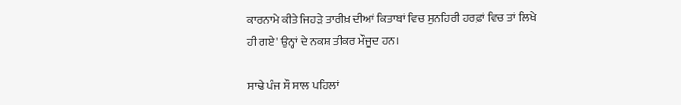ਕਾਰਨਾਮੇ ਕੀਤੇ ਜਿਹੜੇ ਤਾਰੀਖ਼ ਦੀਆਂ ਕਿਤਾਬਾਂ ਵਿਚ ਸੁਨਹਿਰੀ ਹਰਫ਼ਾਂ ਵਿਚ ਤਾਂ ਲਿਖੇ ਹੀ ਗਏ' ਉਨ੍ਹਾਂ ਦੇ ਨਕਸ਼ ਤੀਕਰ ਮੌਜੂਦ ਹਨ।

ਸਾਢੇ ਪੰਜ ਸੌ ਸਾਲ ਪਹਿਲਾਂ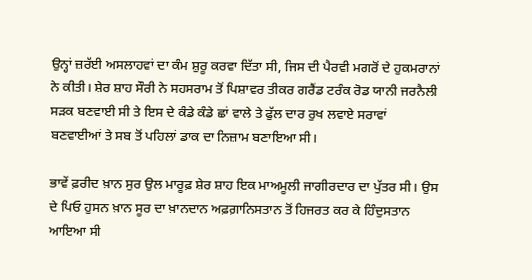ਉਨ੍ਹਾਂ ਜ਼ਰੱਈ ਅਸਲਾਹਵਾਂ ਦਾ ਕੰਮ ਸ਼ੁਰੂ ਕਰਵਾ ਦਿੱਤਾ ਸੀ, ਜਿਸ ਦੀ ਪੈਰਵੀ ਮਗਰੋਂ ਦੇ ਹੁਕਮਰਾਨਾਂ ਨੇ ਕੀਤੀ। ਸ਼ੇਰ ਸ਼ਾਹ ਸੌਰੀ ਨੇ ਸਹਸਰਾਮ ਤੋਂ ਪਿਸ਼ਾਵਰ ਤੀਕਰ ਗਰੈਂਡ ਟਰੰਕ ਰੋਡ ਯਾਨੀ ਜਰਨੈਲੀ ਸੜਕ ਬਣਵਾਈ ਸੀ ਤੇ ਇਸ ਦੇ ਕੰਡੇ ਕੰਡੇ ਛਾਂ ਵਾਲੇ ਤੇ ਫੁੱਲ ਦਾਰ ਰੁਖ ਲਵਾਏ ਸਰਾਵਾਂ ਬਣਵਾਈਆਂ ਤੇ ਸਬ ਤੋਂ ਪਹਿਲਾਂ ਡਾਕ ਦਾ ਨਿਜ਼ਾਮ ਬਣਾਇਆ ਸੀ।

ਭਾਵੇਂ ਫ਼ਰੀਦ ਖ਼ਾਨ ਸੁਰ ਉਲ ਮਾਰੂਫ਼ ਸ਼ੇਰ ਸ਼ਾਹ ਇਕ ਮਾਅਮੂਲੀ ਜਾਗੀਰਦਾਰ ਦਾ ਪੁੱਤਰ ਸੀ। ਉਸ ਦੇ ਪਿਓ ਹੁਸਨ ਖ਼ਾਨ ਸੂਰ ਦਾ ਖ਼ਾਨਦਾਨ ਅਫ਼ਗ਼ਾਨਿਸਤਾਨ ਤੋਂ ਹਿਜਰਤ ਕਰ ਕੇ ਹਿੰਦੁਸਤਾਨ ਆਇਆ ਸੀ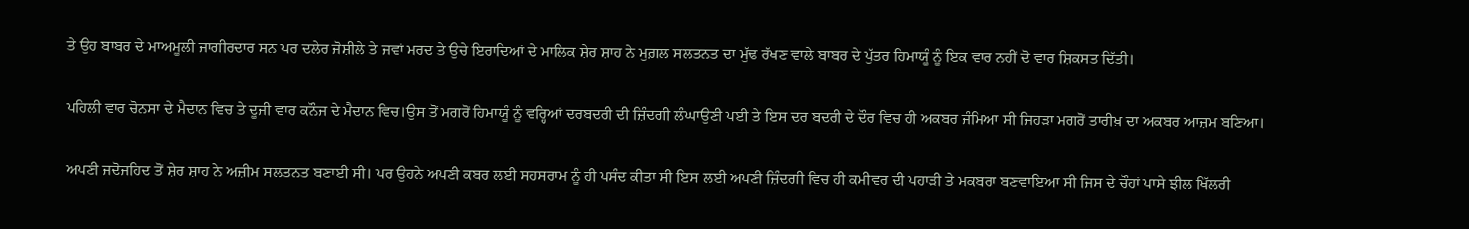ਤੇ ਉਹ ਬਾਬਰ ਦੇ ਮਾਅਮੂਲੀ ਜਾਗੀਰਦਾਰ ਸਨ ਪਰ ਦਲੇਰ ਜੋਸ਼ੀਲੇ ਤੇ ਜਵਾਂ ਮਰਦ ਤੇ ਉਚੇ ਇਰਾਦਿਆਂ ਦੇ ਮਾਲਿਕ ਸ਼ੇਰ ਸ਼ਾਹ ਨੇ ਮੁਗ਼ਲ ਸਲਤਨਤ ਦਾ ਮੁੱਢ ਰੱਖਣ ਵਾਲੇ ਬਾਬਰ ਦੇ ਪੁੱਤਰ ਹਿਮਾਯੂੰ ਨੂੰ ਇਕ ਵਾਰ ਨਹੀਂ ਦੋ ਵਾਰ ਸ਼ਿਕਸਤ ਦਿੱਤੀ।

ਪਹਿਲੀ ਵਾਰ ਚੋਨਸਾ ਦੇ ਮੈਦਾਨ ਵਿਚ ਤੇ ਦੂਜੀ ਵਾਰ ਕਨੌਜ ਦੇ ਮੈਦਾਨ ਵਿਚ।ਉਸ ਤੋਂ ਮਗਰੋਂ ਹਿਮਾਯੂੰ ਨੂੰ ਵਰ੍ਹਿਆਂ ਦਰਬਦਰੀ ਦੀ ਜ਼ਿੰਦਗੀ ਲੰਘਾਉਣੀ ਪਈ ਤੇ ਇਸ ਦਰ ਬਦਰੀ ਦੇ ਦੌਰ ਵਿਚ ਹੀ ਅਕਬਰ ਜੰਮਿਆ ਸੀ ਜਿਹੜਾ ਮਗਰੋਂ ਤਾਰੀਖ਼ ਦਾ ਅਕਬਰ ਆਜ਼ਮ ਬਣਿਆ।

ਅਪਣੀ ਜਦੋਜਹਿਦ ਤੋਂ ਸ਼ੇਰ ਸ਼ਾਹ ਨੇ ਅਜ਼ੀਮ ਸਲਤਨਤ ਬਣਾਈ ਸੀ। ਪਰ ਉਹਨੇ ਅਪਣੀ ਕਬਰ ਲਈ ਸਹਸਰਾਮ ਨੂੰ ਹੀ ਪਸੰਦ ਕੀਤਾ ਸੀ ਇਸ ਲਈ ਅਪਣੀ ਜ਼ਿੰਦਗੀ ਵਿਚ ਹੀ ਕਮੀਵਰ ਦੀ ਪਹਾੜੀ ਤੇ ਮਕਬਰਾ ਬਣਵਾਇਆ ਸੀ ਜਿਸ ਦੇ ਚੌਹਾਂ ਪਾਸੇ ਝੀਲ ਖਿੱਲਰੀ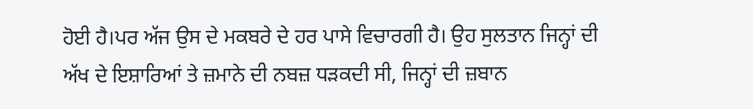ਹੋਈ ਹੈ।ਪਰ ਅੱਜ ਉਸ ਦੇ ਮਕਬਰੇ ਦੇ ਹਰ ਪਾਸੇ ਵਿਚਾਰਗੀ ਹੈ। ਉਹ ਸੁਲਤਾਨ ਜਿਨ੍ਹਾਂ ਦੀ ਅੱਖ ਦੇ ਇਸ਼ਾਰਿਆਂ ਤੇ ਜ਼ਮਾਨੇ ਦੀ ਨਬਜ਼ ਧੜਕਦੀ ਸੀ, ਜਿਨ੍ਹਾਂ ਦੀ ਜ਼ਬਾਨ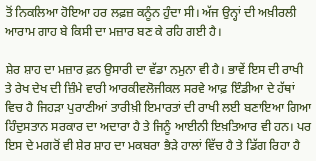ਤੋਂ ਨਿਕਲਿਆ ਹੋਇਆ ਹਰ ਲਫ਼ਜ਼ ਕਨੂੰਨ ਹੁੰਦਾ ਸੀ। ਅੱਜ ਉਨ੍ਹਾਂ ਦੀ ਅਖ਼ੀਰਲੀ ਆਰਾਮ ਗਾਹ ਬੇ ਕਿਸੀ ਦਾ ਮਜ਼ਾਰ ਬਣ ਕੇ ਰਹਿ ਗਈ ਹੈ।

ਸ਼ੇਰ ਸ਼ਾਹ ਦਾ ਮਜ਼ਾਰ ਫ਼ਨ ਉਸਾਰੀ ਦਾ ਵੱਡਾ ਨਮੁਨਾ ਵੀ ਹੈ। ਭਾਵੇਂ ਇਸ ਦੀ ਰਾਖੀ ਤੇ ਰੇਖ ਦੇਖ ਦੀ ਜ਼ਿੰਮੇ ਵਾਰੀ ਆਰਕੀਵਲੋਜੀਕਲ ਸਰਵੇ ਆਫ਼ ਇੰਡੀਆ ਦੇ ਹੱਥਾਂ ਵਿਚ ਹੈ ਜਿਹੜਾ ਪੁਰਾਣੀਆਂ ਤਾਰੀਖ਼ੀ ਇਮਾਰਤਾਂ ਦੀ ਰਾਖੀ ਲਈ ਬਣਾਇਆ ਗਿਆ ਹਿੰਦੁਸਤਾਨ ਸਰਕਾਰ ਦਾ ਅਦਾਰਾ ਹੈ ਤੇ ਜਿਨੂੰ ਆਈਨੀ ਇਖ਼ਤਿਆਰ ਵੀ ਹਨ। ਪਰ ਇਸ ਦੇ ਮਗਰੋਂ ਵੀ ਸ਼ੇਰ ਸ਼ਾਹ ਦਾ ਮਕਬਰਾ ਭੈੜੇ ਹਾਲਾਂ ਵਿੱਚ ਹੈ ਤੇ ਡਿੱਗ ਰਿਹਾ ਹੈ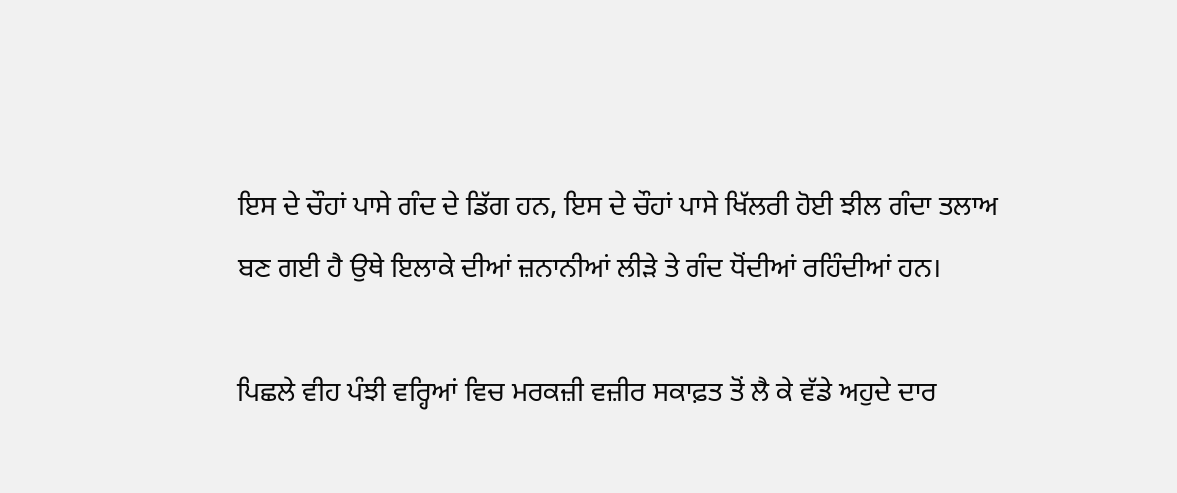ਇਸ ਦੇ ਚੌਹਾਂ ਪਾਸੇ ਗੰਦ ਦੇ ਡਿੱਗ ਹਨ, ਇਸ ਦੇ ਚੌਹਾਂ ਪਾਸੇ ਖਿੱਲਰੀ ਹੋਈ ਝੀਲ ਗੰਦਾ ਤਲਾਅ ਬਣ ਗਈ ਹੈ ਉਥੇ ਇਲਾਕੇ ਦੀਆਂ ਜ਼ਨਾਨੀਆਂ ਲੀੜੇ ਤੇ ਗੰਦ ਧੋਂਦੀਆਂ ਰਹਿੰਦੀਆਂ ਹਨ।

ਪਿਛਲੇ ਵੀਹ ਪੰਝੀ ਵਰ੍ਹਿਆਂ ਵਿਚ ਮਰਕਜ਼ੀ ਵਜ਼ੀਰ ਸਕਾਫ਼ਤ ਤੋਂ ਲੈ ਕੇ ਵੱਡੇ ਅਹੁਦੇ ਦਾਰ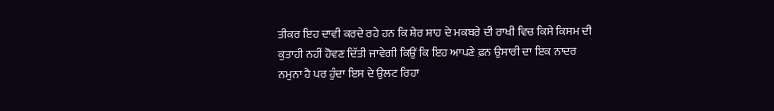ਤੀਕਰ ਇਹ ਦਾਵੀ ਕਰਦੇ ਰਹੇ ਹਨ ਕਿ ਸ਼ੇਰ ਸ਼ਾਹ ਦੇ ਮਕਬਰੇ ਦੀ ਰਾਖੀ ਵਿਚ ਕਿਸੇ ਕਿਸਮ ਦੀ ਕੁਤਾਹੀ ਨਹੀਂ ਹੋਵਣ ਦਿੱਤੀ ਜਾਵੇਗੀ ਕਿਉਂ ਕਿ ਇਹ ਆਪਣੇ ਫ਼ਨ ਉਸਾਰੀ ਦਾ ਇਕ ਨਾਦਰ ਨਮੁਨਾ ਹੈ ਪਰ ਹੁੰਦਾ ਇਸ ਦੇ ਉਲਟ ਰਿਹਾ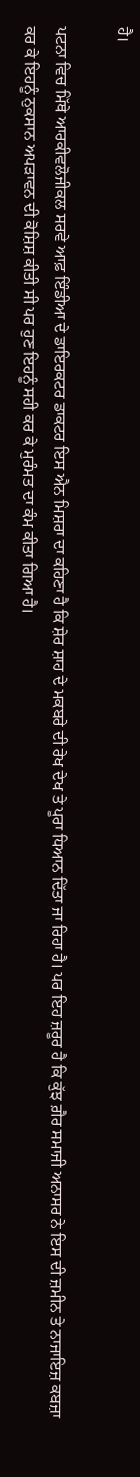ਹੈ।

ਪਟਨਾ ਵਿਚ ਮਿੱਥੇ ਆਰਕੀਵਲੋਜੀਕਲ ਸਰਵੇ ਆਫ਼ ਇੰਡੀਆ ਦੇ ਡਾਇਰਕਟਰ ਡਾਕਟਰ ਇਸ ਐਨ ਮਿਸ਼ਰਾ ਦਾ ਕਹਿਣਾ ਹੈ ਕਿ ਸ਼ੇਰ ਸ਼ਾਹ ਦੇ ਮਕਬਰੇ ਦੀ ਰੇਖ ਦੇਖ ਤੇ ਪੂਰਾ ਧਿਆਨ ਦਿੱਤਾ ਜਾ ਰਿਹਾ ਹੈ। ਪਰ ਇਹ ਜ਼ਰੂਰ ਹੈ ਕਿ ਕੁੱਝ ਗ਼ੈਰ ਸਮਾਜੀ ਅਨਾਸਰ ਨੇ ਇਸ ਦੀ ਜ਼ਮੀਨ ਤੇ ਨਾਜਾਇਜ਼ ਕਬਜ਼ਾ ਕਰ ਕੇ ਇਹਨੂੰ ਨੁਕਸਾਨ ਅਪੜਾਵਨ ਦੀ ਕੋਸ਼ਿਸ਼ ਕੀਤੀ ਸੀ ਪਰ ਹੁਣ ਇਹਨੂੰ ਸਹੀ ਕਰ ਕੇ ਮੁਰੰਮਤ ਦਾ ਕੰਮ ਕੀਤਾ ਗਿਆ ਹੈ।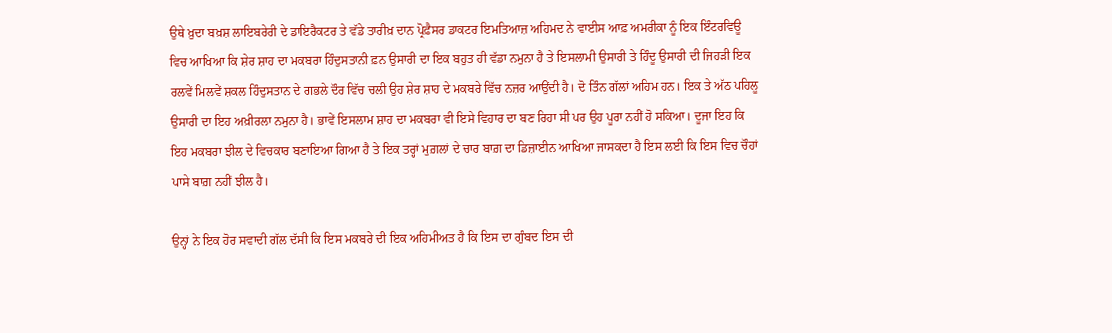ਉਥੇ ਖ਼ੁਦਾ ਬਖ਼ਸ਼ ਲਾਇਬਰੇਰੀ ਦੇ ਡਾਇਰੈਕਟਰ ਤੇ ਵੱਡੇ ਤਾਰੀਖ਼ ਦਾਨ ਪ੍ਰੋਫ਼ੈਸਰ ਡਾਕਟਰ ਇਮਤਿਆਜ਼ ਅਹਿਮਦ ਨੇ ਵਾਈਸ ਆਫ਼ ਅਮਰੀਕਾ ਨੂੰ ਇਕ ਇੰਟਰਵਿਊ ਵਿਚ ਆਖਿਆ ਕਿ ਸ਼ੇਰ ਸ਼ਾਹ ਦਾ ਮਕਬਰਾ ਹਿੰਦੁਸਤਾਨੀ ਫ਼ਨ ਉਸਾਰੀ ਦਾ ਇਕ ਬਹੁਤ ਹੀ ਵੱਡਾ ਨਮੁਨਾ ਹੈ ਤੇ ਇਸਲਾਮੀ ਉਸਾਰੀ ਤੇ ਹਿੰਦੂ ਉਸਾਰੀ ਦੀ ਜਿਹੜੀ ਇਕ ਰਲਵੇਂ ਮਿਲਵੇਂ ਸ਼ਕਲ ਹਿੰਦੁਸਤਾਨ ਦੇ ਗਭਲੇ ਦੌਰ ਵਿੱਚ ਚਲੀ ਉਹ ਸ਼ੇਰ ਸ਼ਾਹ ਦੇ ਮਕਬਰੇ ਵਿੱਚ ਨਜ਼ਰ ਆਉਂਦੀ ਹੈ। ਦੋ ਤਿੰਨ ਗੱਲਾਂ ਅਹਿਮ ਹਨ। ਇਕ ਤੇ ਅੱਠ ਪਹਿਲੂ ਉਸਾਰੀ ਦਾ ਇਹ ਅਖ਼ੀਰਲਾ ਨਮੁਨਾ ਹੈ। ਭਾਵੇਂ ਇਸਲਾਮ ਸ਼ਾਹ ਦਾ ਮਕਬਰਾ ਵੀ ਇਸੇ ਵਿਹਾਰ ਦਾ ਬਣ ਰਿਹਾ ਸੀ ਪਰ ਉਹ ਪੂਰਾ ਨਹੀਂ ਹੋ ਸਕਿਆ। ਦੂਜਾ ਇਹ ਕਿ ਇਹ ਮਕਬਰਾ ਝੀਲ ਦੇ ਵਿਚਕਾਰ ਬਣਾਇਆ ਗਿਆ ਹੈ ਤੇ ਇਕ ਤਰ੍ਹਾਂ ਮੁਗ਼ਲਾਂ ਦੇ ਚਾਰ ਬਾਗ਼ ਦਾ ਡਿਜ਼ਾਈਨ ਆਖਿਆ ਜਾਸਕਦਾ ਹੈ ਇਸ ਲਈ ਕਿ ਇਸ ਵਿਚ ਚੌਹਾਂ ਪਾਸੇ ਬਾਗ਼ ਨਹੀਂ ਝੀਲ ਹੈ।

ਉਨ੍ਹਾਂ ਨੇ ਇਕ ਹੋਰ ਸਵਾਦੀ ਗੱਲ ਦੱਸੀ ਕਿ ਇਸ ਮਕਬਰੇ ਦੀ ਇਕ ਅਹਿਮੀਅਤ ਹੈ ਕਿ ਇਸ ਦਾ ਗੁੰਬਦ ਇਸ ਦੀ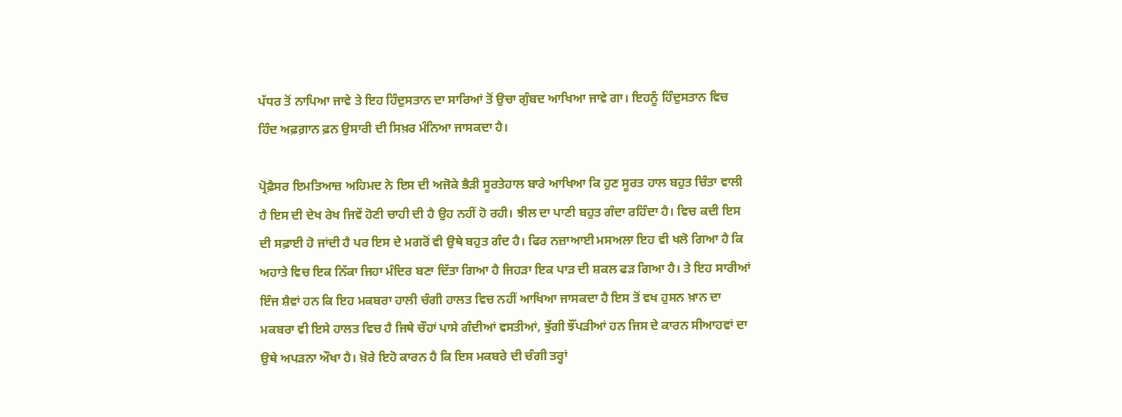ਪੱਧਰ ਤੋਂ ਨਾਪਿਆ ਜਾਵੇ ਤੇ ਇਹ ਹਿੰਦੁਸਤਾਨ ਦਾ ਸਾਰਿਆਂ ਤੋਂ ਉਚਾ ਗੁੰਬਦ ਆਖਿਆ ਜਾਵੇ ਗਾ। ਇਹਨੂੰ ਹਿੰਦੁਸਤਾਨ ਵਿਚ ਹਿੰਦ ਅਫ਼ਗ਼ਾਨ ਫ਼ਨ ਉਸਾਰੀ ਦੀ ਸਿਖ਼ਰ ਮੰਨਿਆ ਜਾਸਕਦਾ ਹੈ।

ਪ੍ਰੋਫ਼ੈਸਰ ਇਮਤਿਆਜ਼ ਅਹਿਮਦ ਨੇ ਇਸ ਦੀ ਅਜੋਕੇ ਭੈੜੀ ਸੂਰਤੇਹਾਲ ਬਾਰੇ ਆਖਿਆ ਕਿ ਹੁਣ ਸੂਰਤ ਹਾਲ ਬਹੁਤ ਚਿੰਤਾ ਵਾਲੀ ਹੈ ਇਸ ਦੀ ਦੇਖ ਰੇਖ ਜਿਵੇਂ ਹੋਣੀ ਚਾਹੀ ਦੀ ਹੈ ਉਹ ਨਹੀਂ ਹੋ ਰਹੀ। ਝੀਲ ਦਾ ਪਾਣੀ ਬਹੁਤ ਗੰਦਾ ਰਹਿੰਦਾ ਹੈ। ਵਿਚ ਕਦੀ ਇਸ ਦੀ ਸਫ਼ਾਈ ਹੋ ਜਾਂਦੀ ਹੈ ਪਰ ਇਸ ਦੇ ਮਗਰੋਂ ਵੀ ਉਥੇ ਬਹੁਤ ਗੰਦ ਹੈ। ਫਿਰ ਨਜ਼ਾਆਈ ਮਸਅਲਾ ਇਹ ਵੀ ਖਲੋ ਗਿਆ ਹੈ ਕਿ ਅਹਾਤੇ ਵਿਚ ਇਕ ਨਿੱਕਾ ਜਿਹਾ ਮੰਦਿਰ ਬਣਾ ਦਿੱਤਾ ਗਿਆ ਹੈ ਜਿਹੜਾ ਇਕ ਪਾੜ ਦੀ ਸ਼ਕਲ ਫੜ ਗਿਆ ਹੈ। ਤੇ ਇਹ ਸਾਰੀਆਂ ਇੰਜ ਸ਼ੈਵਾਂ ਹਨ ਕਿ ਇਹ ਮਕਬਰਾ ਹਾਲੀ ਚੰਗੀ ਹਾਲਤ ਵਿਚ ਨਹੀਂ ਆਖਿਆ ਜਾਸਕਦਾ ਹੈ ਇਸ ਤੋਂ ਵਖ ਹੁਸਨ ਖ਼ਾਨ ਦਾ ਮਕਬਰਾ ਵੀ ਇਸੇ ਹਾਲਤ ਵਿਚ ਹੈ ਜਿਥੇ ਚੌਹਾਂ ਪਾਸੇ ਗੰਦੀਆਂ ਵਸਤੀਆਂ, ਝੁੱਗੀ ਝੌਂਪੜੀਆਂ ਹਨ ਜਿਸ ਦੇ ਕਾਰਨ ਸੀਆਹਵਾਂ ਦਾ ਉਥੇ ਅਪੜਨਾ ਔਖਾ ਹੈ। ਖ਼ੋਰੇ ਇਹੋ ਕਾਰਨ ਹੈ ਕਿ ਇਸ ਮਕਬਰੇ ਦੀ ਚੰਗੀ ਤਰ੍ਹਾਂ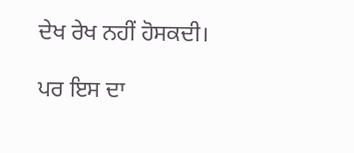ਦੇਖ ਰੇਖ ਨਹੀਂ ਹੋਸਕਦੀ।

ਪਰ ਇਸ ਦਾ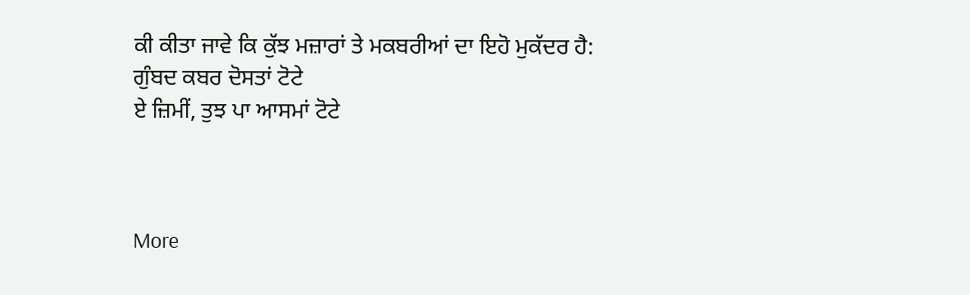ਕੀ ਕੀਤਾ ਜਾਵੇ ਕਿ ਕੁੱਝ ਮਜ਼ਾਰਾਂ ਤੇ ਮਕਬਰੀਆਂ ਦਾ ਇਹੋ ਮੁਕੱਦਰ ਹੈ:
ਗੁੰਬਦ ਕਬਰ ਦੋਸਤਾਂ ਟੋਟੇ
ਏ ਜ਼ਿਮੀਂ, ਤੁਝ ਪਾ ਆਸਮਾਂ ਟੋਟੇ



More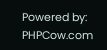Powered by: PHPCow.com